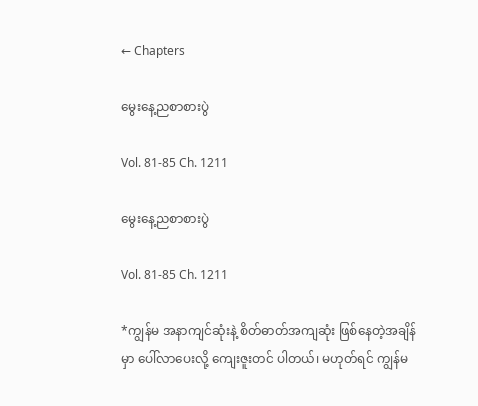← Chapters

မွေးနေ့ညစာစားပွဲ

Vol. 81-85 Ch. 1211

မွေးနေ့ညစာစားပွဲ

Vol. 81-85 Ch. 1211

*ကျွန်မ အနာကျင်ဆုံးနဲ့ စိတ်ဓာတ်အကျဆုံး ဖြစ်နေတဲ့အချိန်မှာ ပေါ်လာပေးလို့ ကျေးဇူးတင် ပါတယ်၊ မဟုတ်ရင် ကျွန်မ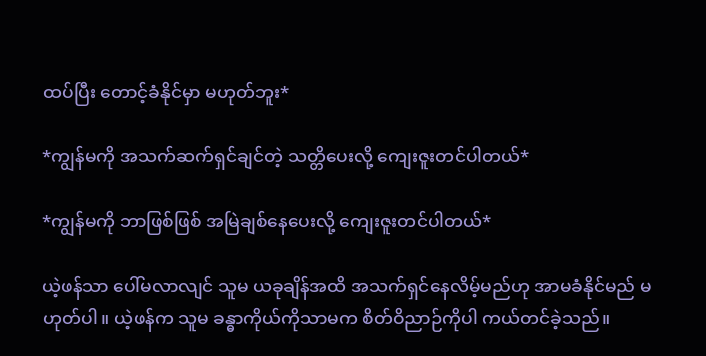ထပ်ပြီး တောင့်ခံနိုင်မှာ မဟုတ်ဘူး*

*ကျွန်မကို အသက်ဆက်ရှင်ချင်တဲ့ သတ္တိပေးလို့ ကျေးဇူးတင်ပါတယ်*

*ကျွန်မကို ဘာဖြစ်ဖြစ် အမြဲချစ်နေပေးလို့ ကျေးဇူးတင်ပါတယ်*

ယဲ့ဖန်သာ ပေါ်မလာလျင် သူမ ယခုချိန်အထိ အသက်ရှင်နေလိမ့်မည်ဟု အာမခံနိုင်မည် မဟုတ်ပါ။ ယဲ့ဖန်က သူမ ခန္ဓာကိုယ်ကိုသာမက စိတ်ဝိညာဉ်ကိုပါ ကယ်တင်ခဲ့သည်။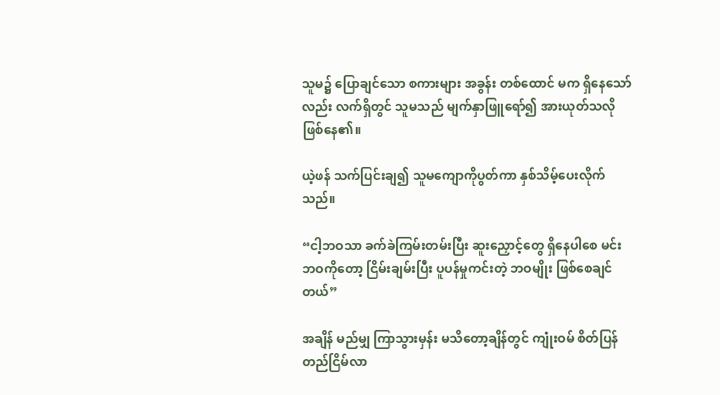သူမ၌ ပြောချင်သော စကားများ အခွန်း တစ်ထောင် မက ရှိနေသော်လည်း လက်ရှိတွင် သူမသည် မျက်နှာဖြူရော်၍ အားယုတ်သလို ဖြစ်နေ၏။

ယဲ့ဖန် သက်ပြင်းချ၍ သူမကျောကိုပွတ်ကာ နှစ်သိမ့်ပေးလိုက်သည်။

“ငါ့ဘဝသာ ခက်ခဲကြမ်းတမ်းပြီး ဆူးညှောင့်တွေ ရှိနေပါစေ မင်းဘဝကိုတော့ ငြိမ်းချမ်းပြီး ပူပန်မှုကင်းတဲ့ ဘဝမျိုး ဖြစ်စေချင်တယ်”

အချိန် မည်မျှ ကြာသွားမှန်း မသိတော့ချိန်တွင် ကျုံးဝမ် စိတ်ပြန်တည်ငြိမ်လာ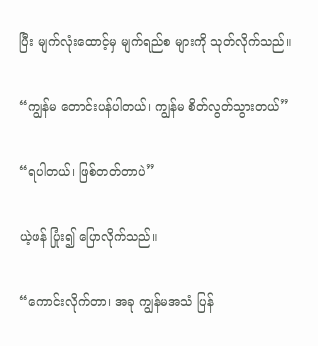ပြီး မျက်လုံးထောင့်မှ မျက်ရည်စ များကို သုတ်လိုက်သည်။

“ကျွန်မ တောင်းပန်ပါတယ်၊ ကျွန်မ စိတ်လွတ်သွားတယ်”

“ရပါတယ်၊ ဖြစ်တတ်တာပဲ”

ယဲ့ဖန် ပြုံး၍ ပြောလိုက်သည်။

“ကောင်းလိုက်တာ၊ အခု ကျွန်မအသံ ပြန်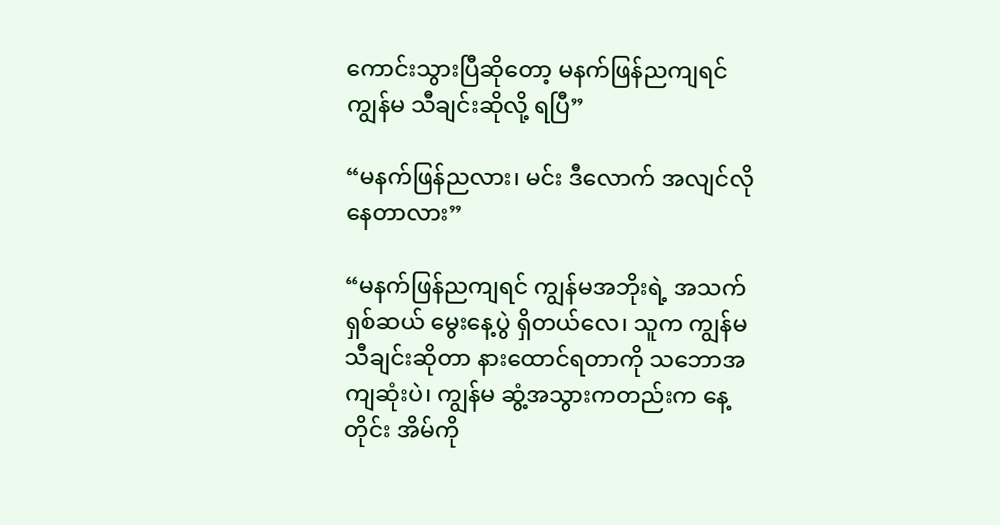ကောင်းသွားပြီဆိုတော့ မနက်ဖြန်ညကျရင် ကျွန်မ သီချင်းဆိုလို့ ရပြီ”

“မနက်ဖြန်ညလား၊ မင်း ဒီလောက် အလျင်လိုနေတာလား”

“မနက်ဖြန်ညကျရင် ကျွန်မအဘိုးရဲ့ အသက်ရှစ်ဆယ် မွေးနေ့ပွဲ ရှိတယ်လေ၊ သူက ကျွန်မ သီချင်းဆိုတာ နားထောင်ရတာကို သဘောအကျဆုံးပဲ၊ ကျွန်မ ဆွံ့အသွားကတည်းက နေ့တိုင်း အိမ်ကို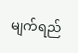မျက်ရည်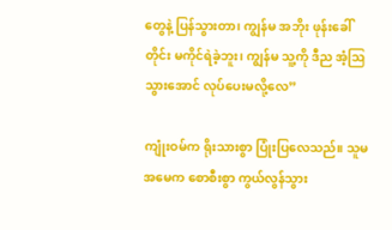တွေနဲ့ ပြန်သွားတာ၊ ကျွန်မ အဘိုး ဖုန်းခေါ်တိုင်း မကိုင်ရဲခဲ့ဘူး၊ ကျွန်မ သူ့ကို ဒီည အံ့ဩသွားအောင် လုပ်ပေးမလို့လေ”

ကျုံးဝမ်က ရိုးသားစွာ ပြုံးပြလေသည်။ သူမအမေက စောစီးစွာ ကွယ်လွန်သွား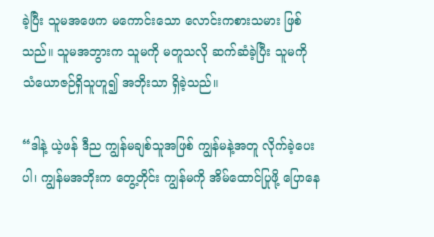ခဲ့ပြီး သူမအဖေက မကောင်းသော လောင်းကစားသမား ဖြစ်သည်။ သူမအဘွားက သူမကို မတူသလို ဆက်ဆံခဲ့ပြီး သူမကို သံယောဇဉ်ရှိသူဟူ၍ အဘိုးသာ ရှိခဲ့သည်။

“ဒါနဲ့ ယဲ့ဖန် ဒီည ကျွန်မချစ်သူအဖြစ် ကျွန်မနဲ့အတူ လိုက်ခဲ့ပေးပါ၊ ကျွန်မအဘိုးက တွေ့တိုင်း ကျွန်မကို အိမ်ထောင်ပြုဖို့ ပြောနေ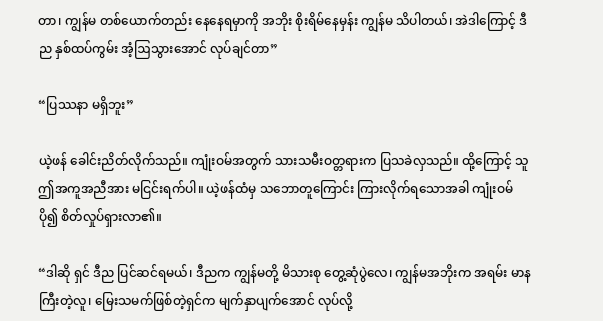တာ၊ ကျွန်မ တစ်ယောက်တည်း နေနေရမှာကို အဘိုး စိုးရိမ်နေမှန်း ကျွန်မ သိပါတယ်၊ အဲဒါကြောင့် ဒီည နှစ်ထပ်ကွမ်း အံ့ဩသွားအောင် လုပ်ချင်တာ”

“ပြဿနာ မရှိဘူး”

ယဲ့ဖန် ခေါင်းညိတ်လိုက်သည်။ ကျုံးဝမ်အတွက် သားသမီးဝတ္တရားက ပြသခဲလှသည်။ ထို့ကြောင့် သူ ဤအကူအညီအား မငြင်းရက်ပါ။ ယဲ့ဖန်ထံမှ သဘောတူကြောင်း ကြားလိုက်ရသောအခါ ကျုံးဝမ် ပို၍ စိတ်လှုပ်ရှားလာ၏။

“ဒါဆို ရှင် ဒီည ပြင်ဆင်ရမယ်၊ ဒီညက ကျွန်မတို့ မိသားစု တွေ့ဆုံပွဲလေ၊ ကျွန်မအဘိုးက အရမ်း မာနကြီးတဲ့လူ၊ မြေးသမက်ဖြစ်တဲ့ရှင်က မျက်နှာပျက်အောင် လုပ်လို့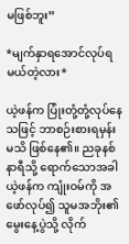မဖြစ်ဘူး”

*မျက်နှာရအောင်လုပ်ရမယ်တဲ့လား*

ယဲ့ဖန်က ပြုံးတုံ့တုံ့လုပ်နေသဖြင့် ဘာစဉ်းစားရမှန်း မသိ ဖြစ်နေ၏။ ညခုနစ်နာရီသို့ ရောက်သောအခါ ယဲ့ဖန်က ကျုံးဝမ်ကို အဖော်လုပ်၍ သူမအဘိုး၏ မွေးနေ့ပွဲသို့ လိုက်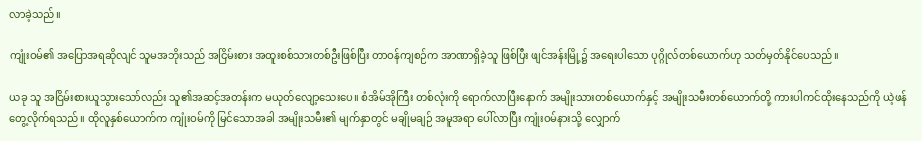လာခဲ့သည်။

ကျုံးဝမ်၏ အပြောအရဆိုလျင် သူမအဘိုးသည် အငြိမ်းစား အထူးစစ်သားတစ်ဦးဖြစ်ပြီး တာဝန်ကျစဉ်က အာဏာရှိခဲ့သူ ဖြစ်ပြီး ဖျင်အန်းမြို့၌ အရေးပါသော ပုဂ္ဂိုလ်တစ်ယောက်ဟု သတ်မှတ်နိုင်ပေသည်။

ယခု သူ အငြိမ်းစားယူသွားသော်လည်း သူ၏အဆင့်အတန်းက မယုတ်လျော့သေးပေ။ စံအိမ်အိုကြီး တစ်လုံးကို ရောက်လာပြီးနောက် အမျိုးသားတစ်ယောက်နှင့် အမျိုးသမီးတစ်ယောက်တို့ ကားပါကင်ထိုးနေသည်ကို ယဲ့ဖန် တွေ့လိုက်ရသည်။ ထိုလူနှစ်ယောက်က ကျုံးဝမ်ကို မြင်သောအခါ အမျိုးသမီး၏ မျက်နှာတွင် မချိုမချဉ် အမူအရာ ပေါ်လာပြီး ကျုံးဝမ်နားသို့ လျှောက်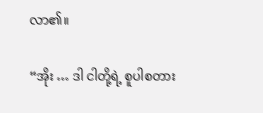လာ၏။

“အိုး … ဒါ ငါတို့ရဲ့ စူပါစတား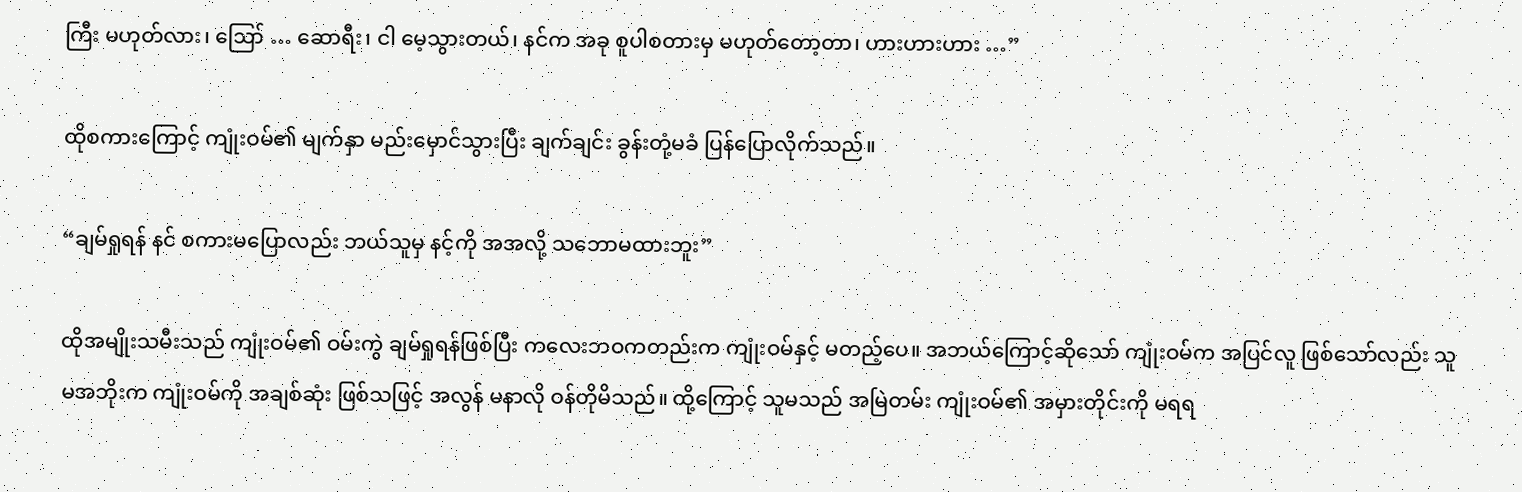ကြီး မဟုတ်လား၊ ဪ … ဆောရီး၊ ငါ မေ့သွားတယ်၊ နင်က အခု စူပါစတားမှ မဟုတ်တော့တာ၊ ဟားဟားဟား …”

ထိုစကားကြောင့် ကျုံးဝမ်၏ မျက်နှာ မည်းမှောင်သွားပြီး ချက်ချင်း ခွန်းတုံ့မခံ ပြန်ပြောလိုက်သည်။

“ချမ်ရှုရန် နင် စကားမပြောလည်း ဘယ်သူမှ နင့်ကို အအလို့ သဘောမထားဘူး”

ထိုအမျိုးသမီးသည် ကျုံးဝမ်၏ ဝမ်းကွဲ ချမ်ရှုရန်ဖြစ်ပြီး ကလေးဘဝကတည်းက ကျုံးဝမ်နှင့် မတည့်ပေ။ အဘယ်ကြောင့်ဆိုသော် ကျုံးဝမ်က အပြင်လူ ဖြစ်သော်လည်း သူမအဘိုးက ကျုံးဝမ်ကို အချစ်ဆုံး ဖြစ်သဖြင့် အလွန် မနာလို ဝန်တိုမိသည်။ ထို့ကြောင့် သူမသည် အမြဲတမ်း ကျုံးဝမ်၏ အမှားတိုင်းကို မရရ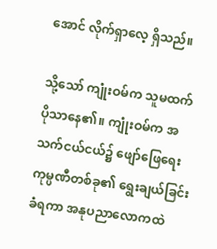အောင် လိုက်ရှာလေ့ ရှိသည်။

သို့သော် ကျုံးဝမ်က သူမထက် ပိုသာနေ၏။ ကျုံးဝမ်က အသက်ငယ်ငယ်၌ ဖျော်ဖြေရေး ကုမ္ပဏီတစ်ခု၏ ရွေးချယ်ခြင်း ခံရကာ အနုပညာလောကထဲ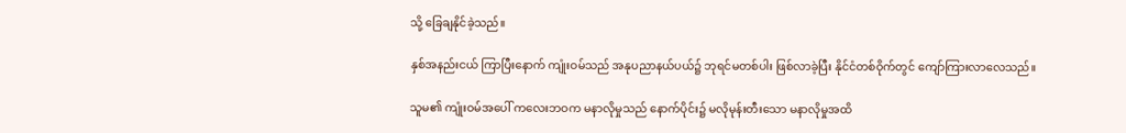သို့ ခြေချနိုင်ခဲ့သည်။

နှစ်အနည်းငယ် ကြာပြီးနောက် ကျုံးဝမ်သည် အနုပညာနယ်ပယ်၌ ဘုရင်မတစ်ပါး ဖြစ်လာခဲ့ပြီး နိုင်ငံတစ်ဝိုက်တွင် ကျော်ကြားလာလေသည်။

သူမ၏ ကျုံးဝမ်အပေါ် ကလေးဘဝက မနာလိုမှုသည် နောက်ပိုင်း၌ မလိုမုန်းတီးသော မနာလိုမှုအထိ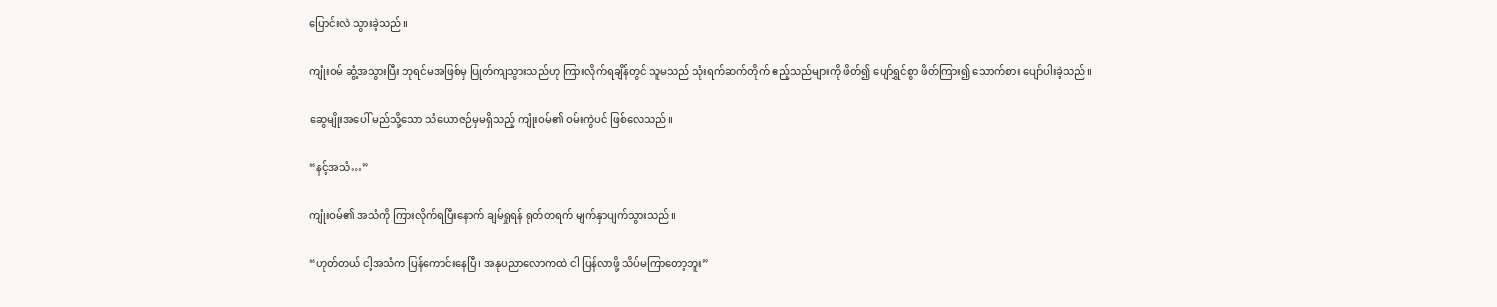ပြောင်းလဲ သွားခဲ့သည်။

ကျုံးဝမ် ဆွံ့အသွားပြီး ဘုရင်မအဖြစ်မှ ပြုတ်ကျသွားသည်ဟု ကြားလိုက်ရချိန်တွင် သူမသည် သုံးရက်ဆက်တိုက် ဧည့်သည်များကို ဖိတ်၍ ပျော်ရွှင်စွာ ဖိတ်ကြား၍ သောက်စား ပျော်ပါးခဲ့သည်။

ဆွေမျိုးအပေါ် မည်သို့သော သံယောဇဉ်မှမရှိသည့် ကျုံးဝမ်၏ ဝမ်းကွဲပင် ဖြစ်လေသည်။

“နင့်အသံ…”

ကျုံးဝမ်၏ အသံကို ကြားလိုက်ရပြီးနောက် ချမ်ရှုရန် ရုတ်တရက် မျက်နှာပျက်သွားသည်။

“ဟုတ်တယ် ငါ့အသံက ပြန်ကောင်းနေပြီ၊ အနုပညာလောကထဲ ငါ ပြန်လာဖို့ သိပ်မကြာတော့ဘူး”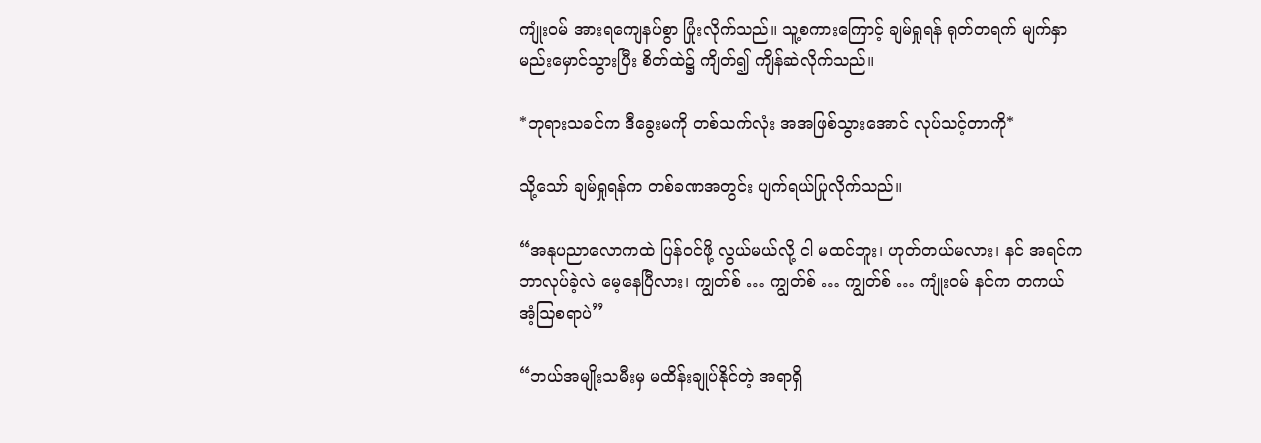ကျုံးဝမ် အားရကျေနပ်စွာ ပြုံးလိုက်သည်။ သူ့စကားကြောင့် ချမ်ရှုရန် ရုတ်တရက် မျက်နှာမည်းမှောင်သွားပြီး စိတ်ထဲ၌ ကျိတ်၍ ကျိန်ဆဲလိုက်သည်။

*ဘုရားသခင်က ဒီခွေးမကို တစ်သက်လုံး အအဖြစ်သွားအောင် လုပ်သင့်တာကို*

သို့သော် ချမ်ရှုရန်က တစ်ခဏအတွင်း ပျက်ရယ်ပြုလိုက်သည်။

“အနုပညာလောကထဲ ပြန်ဝင်ဖို့ လွယ်မယ်လို့ ငါ မထင်ဘူး၊ ဟုတ်တယ်မလား၊ နင် အရင်က ဘာလုပ်ခဲ့လဲ မေ့နေပြီလား၊ ကျွတ်စ် … ကျွတ်စ် … ကျွတ်စ် … ကျုံးဝမ် နင်က တကယ် အံ့ဩစရာပဲ”

“ဘယ်အမျိုးသမီးမှ မထိန်းချုပ်နိုင်တဲ့ အရာရှိ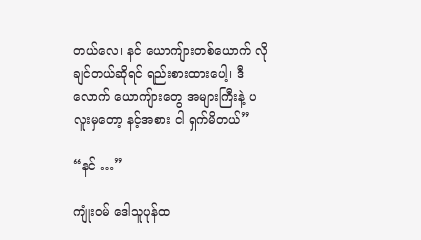တယ်လေ၊ နင် ယောကျ်ားတစ်ယောက် လိုချင်တယ်ဆိုရင် ရည်းစားထားပေါ့၊ ဒီလောက် ယောကျ်ားတွေ အများကြီးနဲ့ ပလူးမှတော့ နင့်အစား ငါ ရှက်မိတယ်”

“နင် …”

ကျုံးဝမ် ဒေါသူပုန်ထ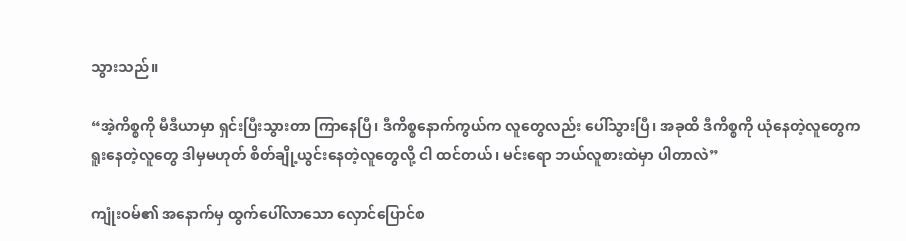သွားသည်။

“အဲ့ကိစ္စကို မီဒီယာမှာ ရှင်းပြီးသွားတာ ကြာနေပြီ၊ ဒီကိစ္စနောက်ကွယ်က လူတွေလည်း ပေါ်သွားပြီ၊ အခုထိ ဒီကိစ္စကို ယုံနေတဲ့လူတွေက ရူးနေတဲ့လူတွေ ဒါမှမဟုတ် စိတ်ချို့ယွင်းနေတဲ့လူတွေလို့ ငါ ထင်တယ်၊ မင်းရော ဘယ်လူစားထဲမှာ ပါတာလဲ”

ကျုံးဝမ်၏ အနောက်မှ ထွက်ပေါ်လာသော လှောင်ပြောင်စ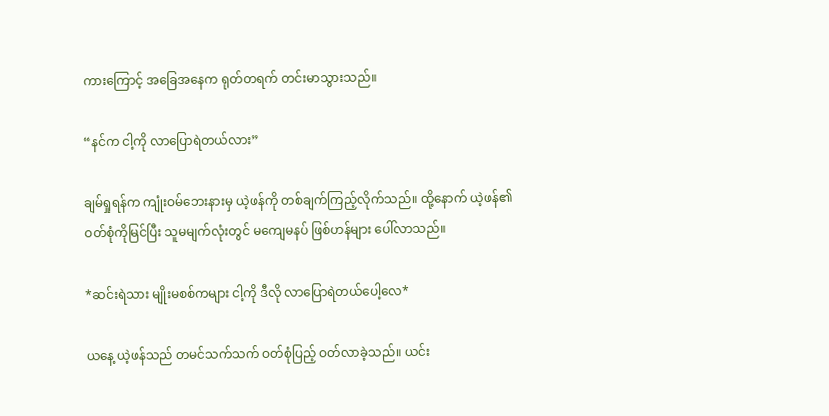ကားကြောင့် အခြေအနေက ရုတ်တရက် တင်းမာသွားသည်။

“နင်က ငါ့ကို လာပြောရဲတယ်လား”

ချမ်ရှုရန်က ကျုံးဝမ်ဘေးနားမှ ယဲ့ဖန်ကို တစ်ချက်ကြည့်လိုက်သည်။ ထို့နောက် ယဲ့ဖန်၏ ဝတ်စုံကိုမြင်ပြီး သူမမျက်လုံးတွင် မကျေမနပ် ဖြစ်ဟန်များ ပေါ်လာသည်။

*ဆင်းရဲသား မျိုးမစစ်ကများ ငါ့ကို ဒီလို လာပြောရဲတယ်ပေါ့လေ*

ယနေ့ ယဲ့ဖန်သည် တမင်သက်သက် ဝတ်စုံပြည့် ဝတ်လာခဲ့သည်။ ယင်း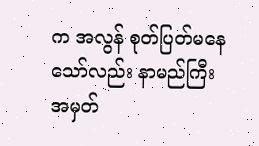က အလွန် စုတ်ပြတ်မနေသော်လည်း နာမည်ကြီး အမှတ်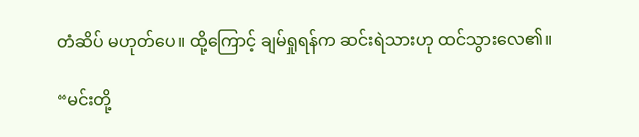တံဆိပ် မဟုတ်ပေ။ ထို့ကြောင့် ချမ်ရှုရန်က ဆင်းရဲသားဟု ထင်သွားလေ၏။

“မင်းတို့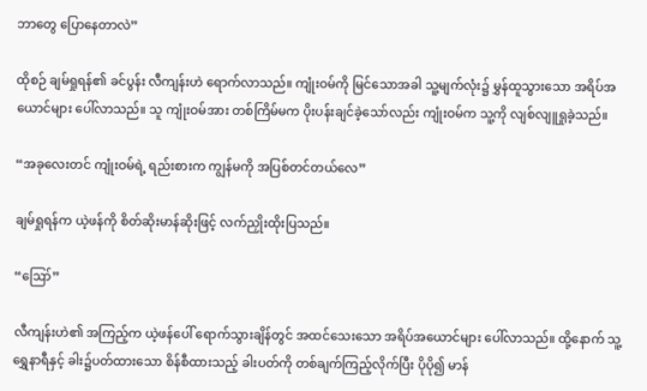ဘာတွေ ပြောနေတာလဲ”

ထိုစဉ် ချမ်ရှုရန်၏ ခင်ပွန်း လီကျန်းဟဲ ရောက်လာသည်။ ကျုံးဝမ်ကို မြင်သောအခါ သူ့မျက်လုံး၌ မွှန်ထူသွားသော အရိပ်အယောင်များ ပေါ်လာသည်။ သူ ကျုံးဝမ်အား တစ်ကြိမ်မက ပိုးပန်းချင်ခဲ့သော်လည်း ကျုံးဝမ်က သူ့ကို လျစ်လျူရှုခဲ့သည်။

“အခုလေးတင် ကျုံးဝမ်ရဲ့ ရည်းစားက ကျွန်မကို အပြစ်တင်တယ်လေ”

ချမ်ရှုရန်က ယဲ့ဖန်ကို စိတ်ဆိုးမာန်ဆိုးဖြင့် လက်ညှိုးထိုးပြသည်။

“ဪ”

လီကျန်းဟဲ၏ အကြည့်က ယဲ့ဖန်ပေါ် ရောက်သွားချိန်တွင် အထင်သေးသော အရိပ်အယောင်များ ပေါ်လာသည်။ ထို့နောက် သူ့ရွှေနာရီနှင့် ခါး၌ပတ်ထားသော စိန်စီထားသည့် ခါးပတ်ကို တစ်ချက်ကြည့်လိုက်ပြီး ပိုပို၍ မာန်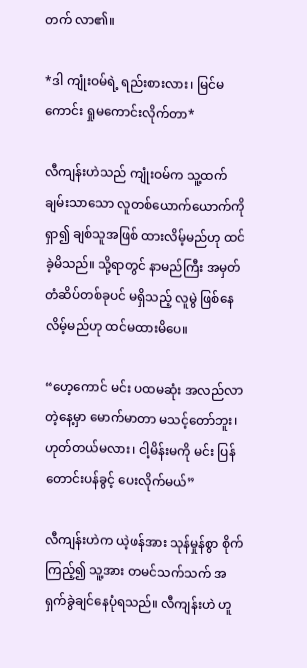တက် လာ၏။

*ဒါ ကျုံးဝမ်ရဲ့ ရည်းစားလား၊ မြင်မကောင်း ရှုမကောင်းလိုက်တာ*

လီကျန်းဟဲသည် ကျုံးဝမ်က သူ့ထက်ချမ်းသာသော လူတစ်ယောက်ယောက်ကို ရှာ၍ ချစ်သူအဖြစ် ထားလိမ့်မည်ဟု ထင်ခဲ့မိသည်။ သို့ရာတွင် နာမည်ကြီး အမှတ်တံဆိပ်တစ်ခုပင် မရှိသည့် လူမွဲ ဖြစ်နေလိမ့်မည်ဟု ထင်မထားမိပေ။

“ဟေ့ကောင် မင်း ပထမဆုံး အလည်လာတဲ့နေ့မှာ မောက်မာတာ မသင့်တော်ဘူး၊ ဟုတ်တယ်မလား၊ ငါ့မိန်းမကို မင်း ပြန်တောင်းပန်ခွင့် ပေးလိုက်မယ်”

လီကျန်းဟဲက ယဲ့ဖန်အား သုန်မှုန်စွာ စိုက်ကြည့်၍ သူ့အား တမင်သက်သက် အရှက်ခွဲချင်နေပုံရသည်။ လီကျန်းဟဲ ဟူ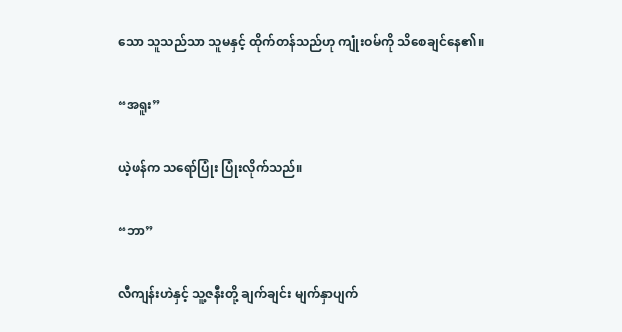သော သူသည်သာ သူမနှင့် ထိုက်တန်သည်ဟု ကျုံးဝမ်ကို သိစေချင်နေ၏။

“အရူး”

ယဲ့ဖန်က သရော်ပြုံး ပြုံးလိုက်သည်။

“ဘာ”

လီကျန်းဟဲနှင့် သူ့ဇနီးတို့ ချက်ချင်း မျက်နှာပျက်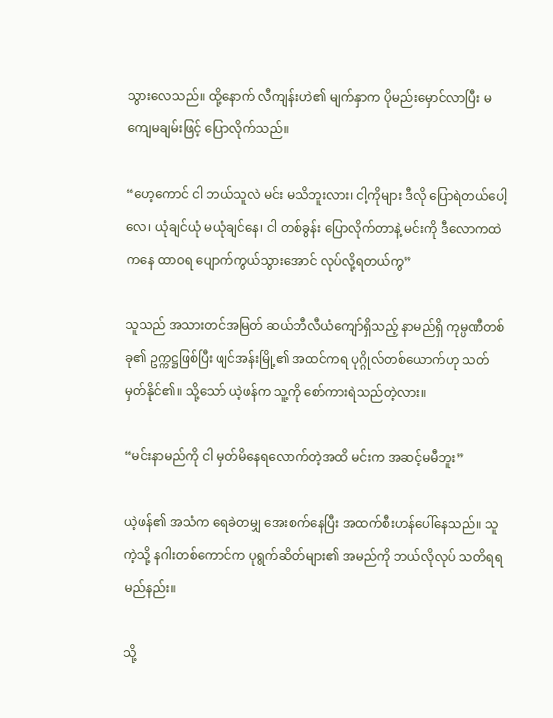သွားလေသည်။ ထို့နောက် လီကျန်းဟဲ၏ မျက်နှာက ပိုမည်းမှောင်လာပြီး မကျေမချမ်းဖြင့် ပြောလိုက်သည်။

“ဟေ့ကောင် ငါ ဘယ်သူလဲ မင်း မသိဘူးလား၊ ငါ့ကိုများ ဒီလို ပြောရဲတယ်ပေါ့လေ၊ ယုံချင်ယုံ မယုံချင်နေ၊ ငါ တစ်ခွန်း ပြောလိုက်တာနဲ့ မင်းကို ဒီလောကထဲကနေ ထာဝရ ပျောက်ကွယ်သွားအောင် လုပ်လို့ရတယ်ကွ”

သူသည် အသားတင်အမြတ် ဆယ်ဘီလီယံကျော်ရှိသည့် နာမည်ရှိ ကုမ္ပဏီတစ်ခု၏ ဥက္ကဋ္ဌဖြစ်ပြီး ဖျင်အန်းမြို့၏ အထင်ကရ ပုဂ္ဂိုလ်တစ်ယောက်ဟု သတ်မှတ်နိုင်၏။ သို့သော် ယဲ့ဖန်က သူ့ကို စော်ကားရဲသည်တဲ့လား။

“မင်းနာမည်ကို ငါ မှတ်မိနေရလောက်တဲ့အထိ မင်းက အဆင့်မမီဘူး”

ယဲ့ဖန်၏ အသံက ရေခဲတမျှ အေးစက်နေပြီး အထက်စီးဟန်ပေါ်နေသည်။ သူကဲ့သို့ နဂါးတစ်ကောင်က ပုရွက်ဆိတ်များ၏ အမည်ကို ဘယ်လိုလုပ် သတိရရမည်နည်း။

သို့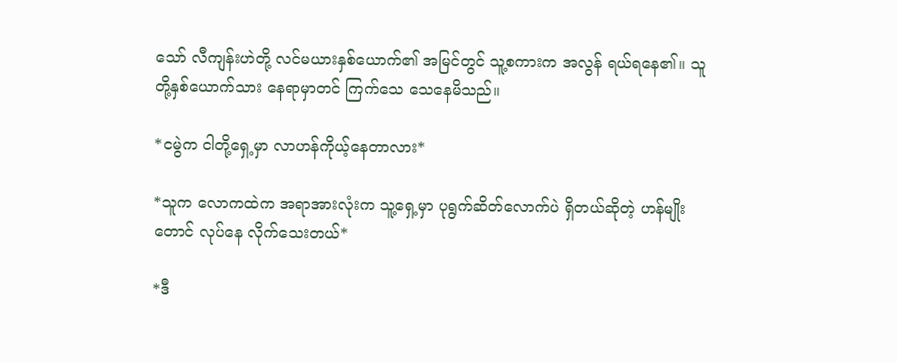သော် လီကျန်းဟဲတို့ လင်မယားနှစ်ယောက်၏ အမြင်တွင် သူ့စကားက အလွန် ရယ်ရနေ၏။ သူတို့နှစ်ယောက်သား နေရာမှာတင် ကြက်သေ သေနေမိသည်။

*ငမွဲက ငါတို့ရှေ့မှာ လာဟန်ကိုယ့်နေတာလား*

*သူက လောကထဲက အရာအားလုံးက သူ့ရှေ့မှာ ပုရွက်ဆိတ်လောက်ပဲ ရှိတယ်ဆိုတဲ့ ဟန်မျိုးတောင် လုပ်နေ လိုက်သေးတယ်*

*ဒီ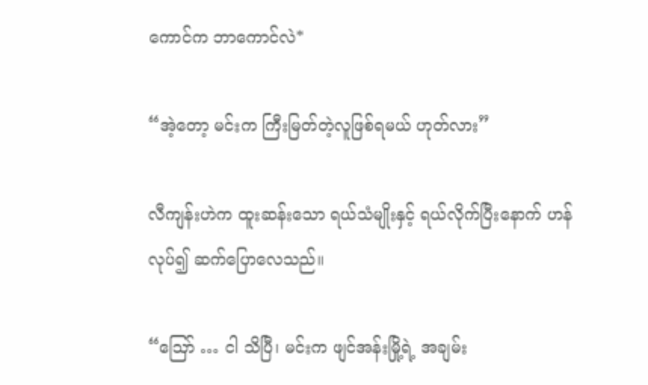ကောင်က ဘာကောင်လဲ*

“အဲ့တော့ မင်းက ကြီးမြတ်တဲ့လူဖြစ်ရမယ် ဟုတ်လား”

လီကျန်းဟဲက ထူးဆန်းသော ရယ်သံမျိုးနှင့် ရယ်လိုက်ပြီးနောက် ဟန်လုပ်၍ ဆက်ပြောလေသည်။

“ဪ … ငါ သိပြီ၊ မင်းက ဖျင်အန်းမြို့ရဲ့ အချမ်း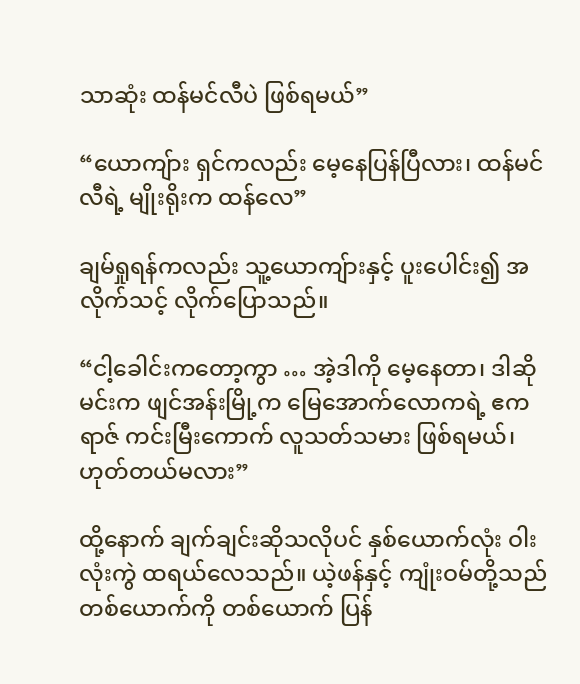သာဆုံး ထန်မင်လီပဲ ဖြစ်ရမယ်”

“ယောကျ်ား ရှင်ကလည်း မေ့နေပြန်ပြီလား၊ ထန်မင်လီရဲ့ မျိုးရိုးက ထန်လေ”

ချမ်ရှုရန်ကလည်း သူ့ယောကျ်ားနှင့် ပူးပေါင်း၍ အလိုက်သင့် လိုက်ပြောသည်။

“ငါ့ခေါင်းကတော့ကွာ … အဲ့ဒါကို မေ့နေတာ၊ ဒါဆို မင်းက ဖျင်အန်းမြို့က မြေအောက်လောကရဲ့ ဧကရာဇ် ကင်းမြီးကောက် လူသတ်သမား ဖြစ်ရမယ်၊ ဟုတ်တယ်မလား”

ထို့နောက် ချက်ချင်းဆိုသလိုပင် နှစ်ယောက်လုံး ဝါးလုံးကွဲ ထရယ်လေသည်။ ယဲ့ဖန်နှင့် ကျုံးဝမ်တို့သည် တစ်ယောက်ကို တစ်ယောက် ပြန်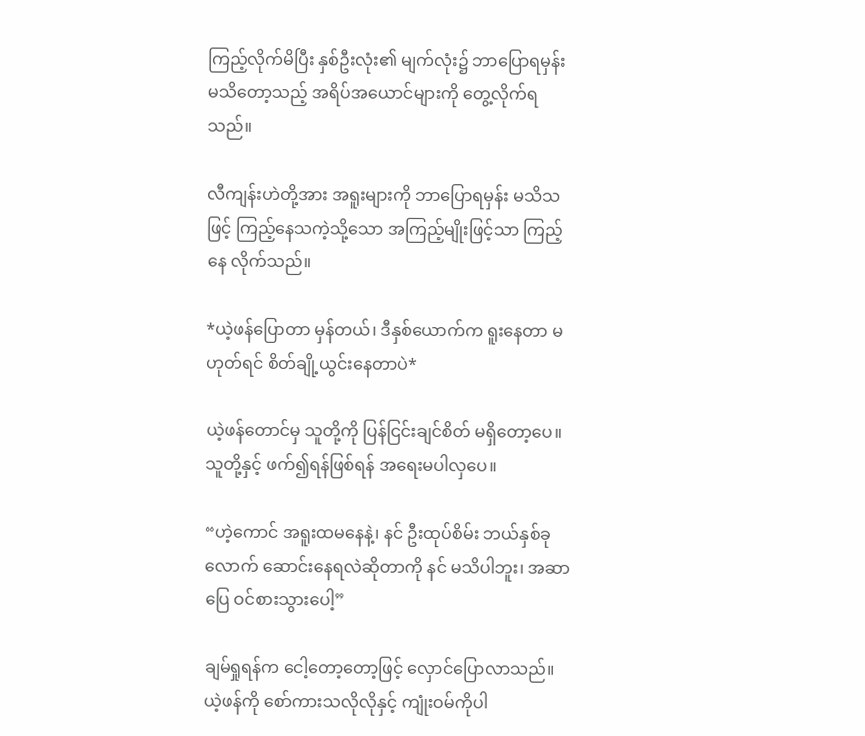ကြည့်လိုက်မိပြီး နှစ်ဦးလုံး၏ မျက်လုံး၌ ဘာပြောရမှန်း မသိတော့သည့် အရိပ်အယောင်များကို တွေ့လိုက်ရသည်။

လီကျန်းဟဲတို့အား အရူးများကို ဘာပြောရမှန်း မသိသဖြင့် ကြည့်နေသကဲ့သို့သော အကြည့်မျိုးဖြင့်သာ ကြည့်နေ လိုက်သည်။

*ယဲ့ဖန်ပြောတာ မှန်တယ်၊ ဒီနှစ်ယောက်က ရူးနေတာ မဟုတ်ရင် စိတ်ချို့ယွင်းနေတာပဲ*

ယဲ့ဖန်တောင်မှ သူတို့ကို ပြန်ငြင်းချင်စိတ် မရှိတော့ပေ။ သူတို့နှင့် ဖက်၍ရန်ဖြစ်ရန် အရေးမပါလှပေ။

“ဟဲ့ကောင် အရူးထမနေနဲ့၊ နင် ဦးထုပ်စိမ်း ဘယ်နှစ်ခုလောက် ဆောင်းနေရလဲဆိုတာကို နင် မသိပါဘူး၊ အဆာပြေ ဝင်စားသွားပေါ့”

ချမ်ရှုရန်က ငေါ့တော့တော့ဖြင့် လှောင်ပြောလာသည်။ ယဲ့ဖန်ကို စော်ကားသလိုလိုနှင့် ကျုံးဝမ်ကိုပါ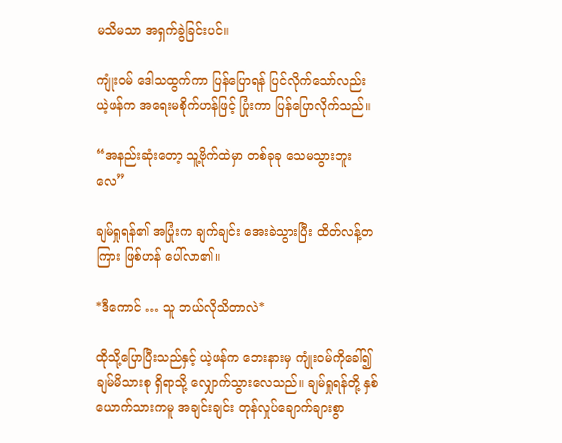မသိမသာ အရှက်ခွဲခြင်းပင်။

ကျုံးဝမ် ဒေါသထွက်ကာ ပြန်ပြောရန် ပြင်လိုက်သော်လည်း ယဲ့ဖန်က အရေးမစိုက်ဟန်ဖြင့် ပြုံးကာ ပြန်ပြောလိုက်သည်။

“အနည်းဆုံးတော့ သူ့ဗိုက်ထဲမှာ တစ်ခုခု သေမသွားဘူးလေ”

ချမ်ရှုရန်၏ အပြုံးက ချက်ချင်း အေးခဲသွားပြီး ထိတ်လန့်တကြား ဖြစ်ဟန် ပေါ်လာ၏။

*ဒီကောင် … သူ ဘယ်လိုသိတာလဲ*

ထိုသို့ပြောပြီးသည်နှင့် ယဲ့ဖန်က ဘေးနားမှ ကျုံးဝမ်ကိုခေါ်၍ ချမ်မိသားစု ရှိရာသို့ လျှောက်သွားလေသည်။ ချမ်ရှုရန်တို့ နှစ်ယောက်သားကမူ အချင်းချင်း တုန်လှုပ်ချောက်ချားစွာ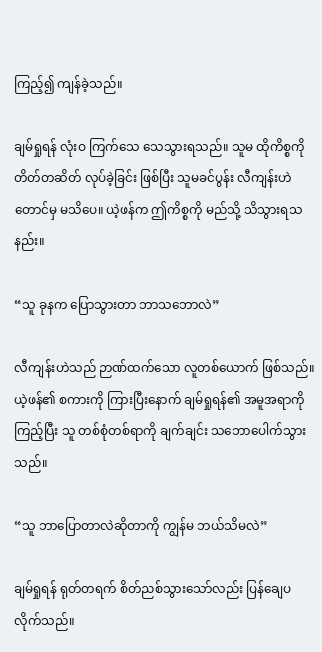ကြည့်၍ ကျန်ခဲ့သည်။

ချမ်ရှုရန် လုံးဝ ကြက်သေ သေသွားရသည်။ သူမ ထိုကိစ္စကို တိတ်တဆိတ် လုပ်ခဲ့ခြင်း ဖြစ်ပြီး သူမခင်ပွန်း လီကျန်းဟဲတောင်မှ မသိပေ။ ယဲ့ဖန်က ဤကိစ္စကို မည်သို့ သိသွားရသနည်း။

“သူ ခုနက ပြောသွားတာ ဘာသဘောလဲ”

လီကျန်းဟဲသည် ဉာဏ်ထက်သော လူတစ်ယောက် ဖြစ်သည်။ ယဲ့ဖန်၏ စကားကို ကြားပြီးနောက် ချမ်ရှုရန်၏ အမူအရာကိုကြည့်ပြီး သူ တစ်စုံတစ်ရာကို ချက်ချင်း သဘောပေါက်သွားသည်။

“သူ ဘာပြောတာလဲဆိုတာကို ကျွန်မ ဘယ်သိမလဲ”

ချမ်ရှုရန် ရုတ်တရက် စိတ်ညစ်သွားသော်လည်း ပြန်ချေပလိုက်သည်။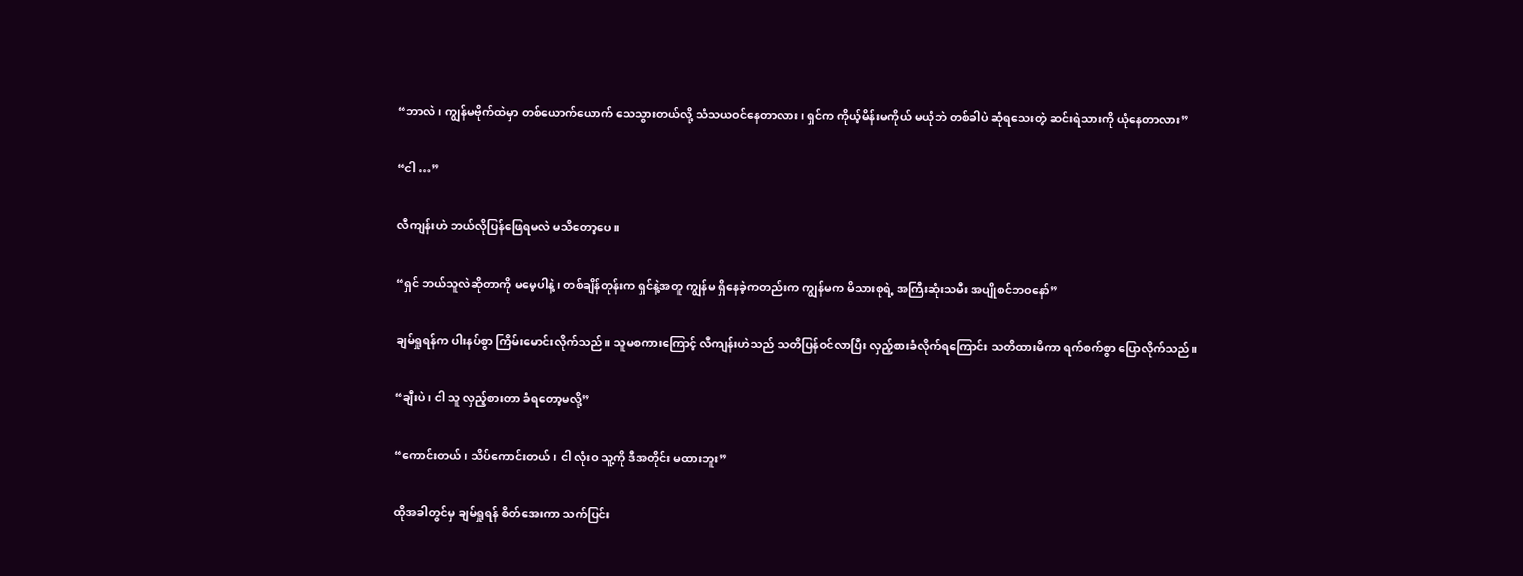“ဘာလဲ၊ ကျွန်မဗိုက်ထဲမှာ တစ်ယောက်ယောက် သေသွားတယ်လို့ သံသယဝင်နေတာလား၊ ရှင်က ကိုယ့်မိန်းမကိုယ် မယုံဘဲ တစ်ခါပဲ ဆုံရသေးတဲ့ ဆင်းရဲသားကို ယုံနေတာလား”

“ငါ …”

လီကျန်းဟဲ ဘယ်လိုပြန်ဖြေရမလဲ မသိတော့ပေ။

“ရှင် ဘယ်သူလဲဆိုတာကို မမေ့ပါနဲ့၊ တစ်ချိန်တုန်းက ရှင်နဲ့အတူ ကျွန်မ ရှိနေခဲ့ကတည်းက ကျွန်မက မိသားစုရဲ့ အကြီးဆုံးသမီး အပျိုစင်ဘဝနော်”

ချမ်ရှုရန်က ပါးနပ်စွာ ကြိမ်းမောင်းလိုက်သည်။ သူမစကားကြောင့် လီကျန်းဟဲသည် သတိပြန်ဝင်လာပြီး လှည့်စားခံလိုက်ရကြောင်း သတိထားမိကာ ရက်စက်စွာ ပြောလိုက်သည်။

“ချီးပဲ၊ ငါ သူ လှည့်စားတာ ခံရတော့မလို့”

“ကောင်းတယ်၊ သိပ်ကောင်းတယ်၊ ငါ လုံးဝ သူ့ကို ဒီအတိုင်း မထားဘူး”

ထိုအခါတွင်မှ ချမ်ရှုရန် စိတ်အေးကာ သက်ပြင်း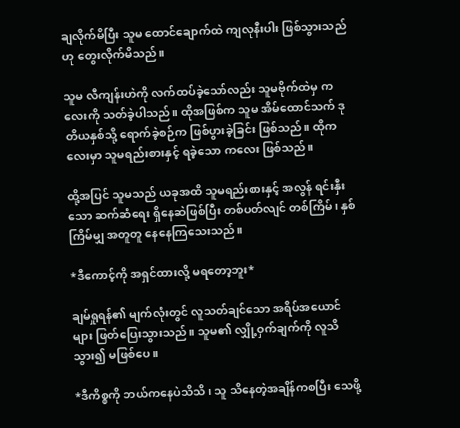ချလိုက်မိပြီး သူမ ထောင်ချောက်ထဲ ကျလုနီးပါး ဖြစ်သွားသည်ဟု တွေးလိုက်မိသည်။

သူမ လီကျန်းဟဲကို လက်ထပ်ခဲ့သော်လည်း သူမဗိုက်ထဲမှ ကလေးကို သတ်ခဲ့ပါသည်။ ထိုအဖြစ်က သူမ အိမ်ထောင်သက် ဒုတိယနှစ်သို့ ရောက်ခဲ့စဉ်က ဖြစ်ပွားခဲ့ခြင်း ဖြစ်သည်။ ထိုကလေးမှာ သူမရည်းစားနှင့် ရခဲ့သော ကလေး ဖြစ်သည်။

ထို့အပြင် သူမသည် ယခုအထိ သူမရည်းစားနှင့် အလွန် ရင်းနှီးသော ဆက်ဆံရေး ရှိနေဆဲဖြစ်ပြီး တစ်ပတ်လျင် တစ်ကြိမ်၊ နှစ်ကြိမ်မျှ အတူတူ နေနေကြသေးသည်။

*ဒီကောင့်ကို အရှင်ထားလို့ မရတော့ဘူး*

ချမ်ရှုရန်၏ မျက်လုံးတွင် လူသတ်ချင်သော အရိပ်အယောင်များ ဖြတ်ပြေးသွားသည်။ သူမ၏ လျှို့ဝှက်ချက်ကို လူသိသွား၍ မဖြစ်ပေ။

*ဒီကိစ္စကို ဘယ်ကနေပဲသိသိ၊ သူ သိနေတဲ့အချိန်ကစပြီး သေဖို့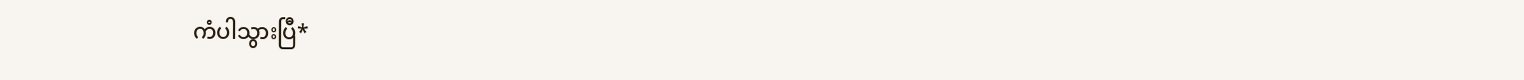ကံပါသွားပြီ*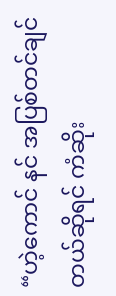“ဟဲ့ကောင် နင် အပြစ်တင်ချင်တယ်ဆိုရင် ကံဆိုး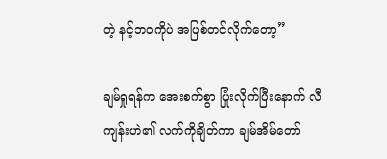တဲ့ နင့်ဘဝကိုပဲ အပြစ်တင်လိုက်တော့”

ချမ်ရှုရန်က အေးစက်စွာ ပြုံးလိုက်ပြီးနောက် လီကျန်းဟဲ၏ လက်ကိုချိတ်ကာ ချမ်အိမ်တော်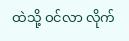ထဲသို့ ဝင်လာ လိုက်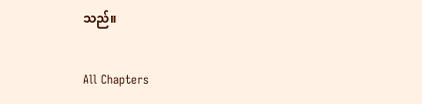သည်။

All Chapters